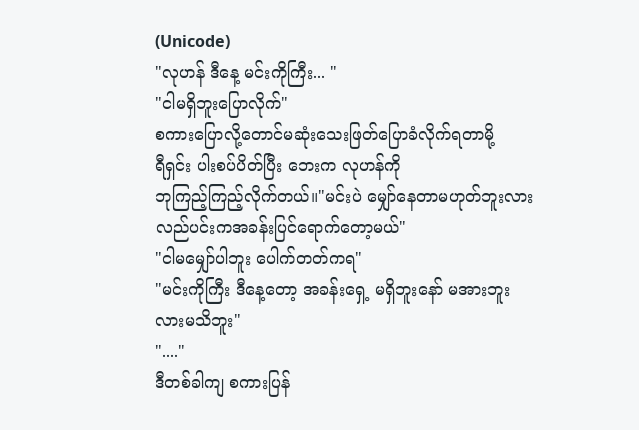(Unicode)
"လုဟန် ဒီနေ့ မင်းကိုကြီး... "
"ငါမရှိဘူးပြောလိုက်"
စကားပြောလို့တောင်မဆုံးသေးဖြတ်ပြောခံလိုက်ရတာမို့
ရီရှင်း ပါးစပ်ပိတ်ပြီး ဘေးက လုဟန်ကို
ဘုကြည့်ကြည့်လိုက်တယ်။"မင်းပဲ မျှော်နေတာမဟုတ်ဘူးလား လည်ပင်းကအခန်းပြင်ရောက်တော့မယ်"
"ငါမမျှော်ပါဘူး ပေါက်တတ်ကရ"
"မင်းကိုကြီး ဒီနေ့တော့ အခန်းရှေ့ မရှိဘူးနော် မအားဘူးလားမသိဘူး"
"...."
ဒီတစ်ခါကျ စကားပြန်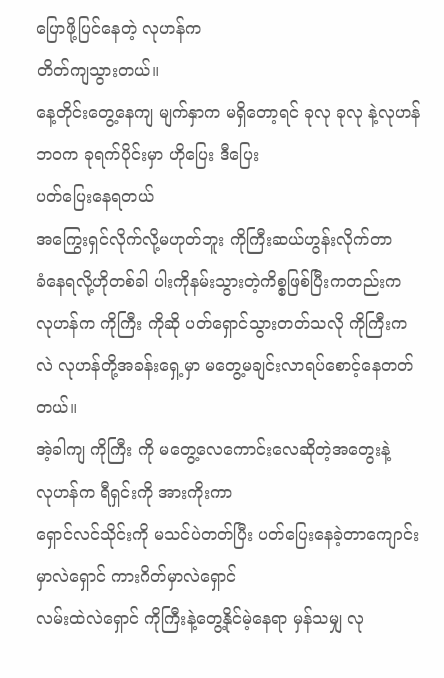ပြောဖို့ပြင်နေတဲ့ လုဟန်က
တိတ်ကျသွားတယ်။
နေ့တိုင်းတွေ့နေကျ မျက်နှာက မရှိတော့ရင် ခုလု ခုလု နဲ့လုဟန်ဘဝက ခုရက်ပိုင်းမှာ ဟိုပြေး ဒီပြေး
ပတ်ပြေးနေရတယ်
အကြွေးရှင်လိုက်လို့မဟုတ်ဘူး ကိုကြီးဆယ်ဟွန်းလိုက်တာ
ခံနေရလို့ဟိုတစ်ခါ ပါးကိုနမ်းသွားတဲ့ကိစ္စဖြစ်ပြီးကတည်းက လုဟန်က ကိုကြီး ကိုဆို ပတ်ရှောင်သွားတတ်သလို ကိုကြီးကလဲ လုဟန်တို့အခန်းရှေ့မှာ မတွေ့မချင်းလာရပ်စောင့်နေတတ်တယ်။
အဲ့ခါကျ ကိုကြီး ကို မတွေ့လေကောင်းလေဆိုတဲ့အတွေးနဲ့
လုဟန်က ရီရှင်းကို အားကိုးကာ
ရှောင်လင်သိုင်းကို မသင်ပဲတတ်ပြီး ပတ်ပြေးနေခဲ့တာကျောင်းမှာလဲရှောင် ကားဂိတ်မှာလဲရှောင်
လမ်းထဲလဲရှောင် ကိုကြီးနဲ့တွေ့နိုင်မဲ့နေရာ မှန်သမျှ လု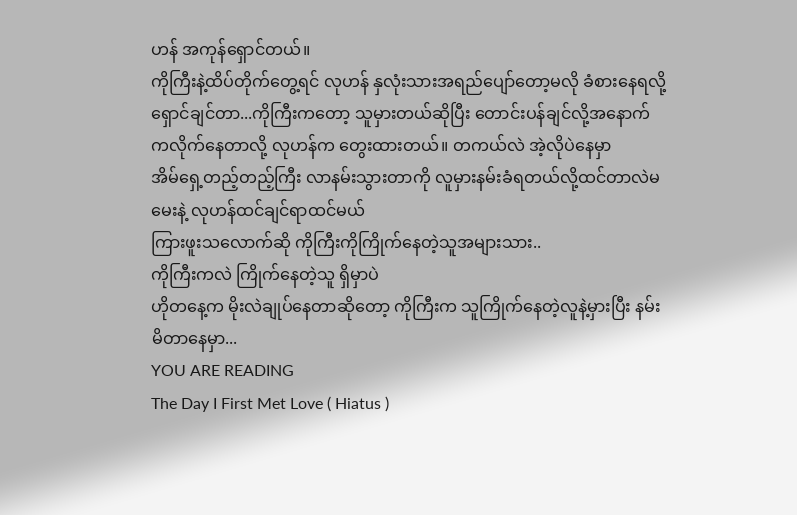ဟန် အကုန်ရှောင်တယ်။
ကိုကြီးနဲ့ထိပ်တိုက်တွေ့ရင် လုဟန် နှလုံးသားအရည်ပျော်တော့မလို ခံစားနေရလို့ ရှောင်ချင်တာ...ကိုကြီးကတော့ သူမှားတယ်ဆိုပြီး တောင်းပန်ချင်လို့အနောက်ကလိုက်နေတာလို့ လုဟန်က တွေးထားတယ်။ တကယ်လဲ အဲ့လိုပဲနေမှာ
အိမ်ရှေ့တည့်တည့်ကြီး လာနမ်းသွားတာကို လူမှားနမ်းခံရတယ်လို့ထင်တာလဲမမေးနဲ့ လုဟန်ထင်ချင်ရာထင်မယ်
ကြားဖူးသလောက်ဆို ကိုကြီးကိုကြိုက်နေတဲ့သူအများသား..
ကိုကြီးကလဲ ကြိုက်နေတဲ့သူ ရှိမှာပဲ
ဟိုတနေ့က မိုးလဲချုပ်နေတာဆိုတော့ ကိုကြီးက သူကြိုက်နေတဲ့လူနဲ့မှားပြီး နမ်းမိတာနေမှာ...
YOU ARE READING
The Day I First Met Love ( Hiatus )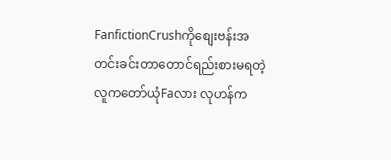FanfictionCrushကိုစျေးဗန်းအတင်းခင်းတာတောင်ရည်းစားမရတဲ့လူကတော်ယုံFaလား လုဟန်က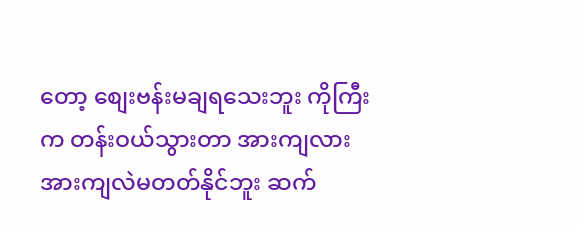တော့ စျေးဗန်းမချရသေးဘူး ကိုကြီးက တန်းဝယ်သွားတာ အားကျလား အားကျလဲမတတ်နိုင်ဘူး ဆက်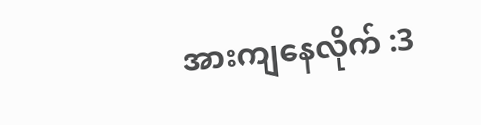အားကျနေလိုက် :3